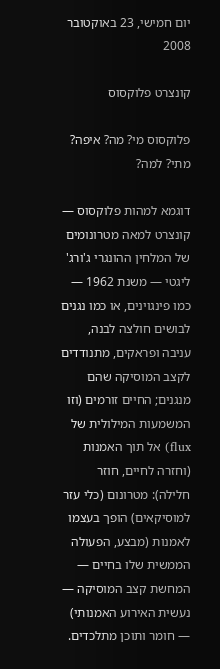יום חמישי, 23 באוקטובר 2008

קונצרט פלוקסוס

פלוקסוס מי? מה? איפה? מתי? למה?

דוגמא למהות פלוקסוס — קונצרט למאה מטרונומים של המלחין ההונגרי ג'ורג' ליגטי — משנת 1962 — כמו פינגוינים, או כמו נגנים לבושים חולצה לבנה, עניבה ופראקים, מתנודדים לקצב המוסיקה שהם מנגנים; החיים זורמים (וזו המשמעות המילולית של flux) אל תוך האמנות (וחזרה לחיים, חוזר חלילה): מטרונום (כלי עזר למוסיקאים) הופך בעצמו לאמנות (מבצע, הפעולה הממשית שלו בחיים — המחשת קצב המוסיקה — נעשית האירוע האמנותי) — חומר ותוכן מתלכדים.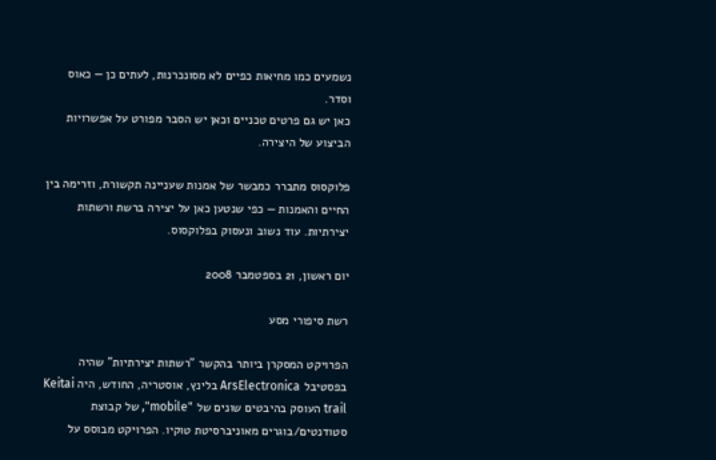נשמעים כמו מחיאות כפיים לא מסונכרנות, לעתים כן — כאוס וסדר.
כאן יש גם פרטים טכניים וכאן יש הסבר מפורט על אפשרויות הביצוע של היצירה.

פלוקסוס מתברר כמבשר של אמנות שעניינה תקשורת, וזרימה בין החיים והאמנות — כפי שנטען כאן על יצירה ברשת ורשתות יצירתיות. עוד נשוב ונעסוק בפלוקסוס.

יום ראשון, 21 בספטמבר 2008

רשת סיפורי מסע

הפרויקט המסקרן ביותר בהקשר "רשתות יצירתיות" שהיה בפסטיבל ArsElectronica בלינץ, אוסטריה, החודש, היה Keitai trail העוסק בהיבטים שונים של "mobile", של קבוצת סטודנטים/בוגרים מאוניברסיטת טוקיו. הפרויקט מבוסס על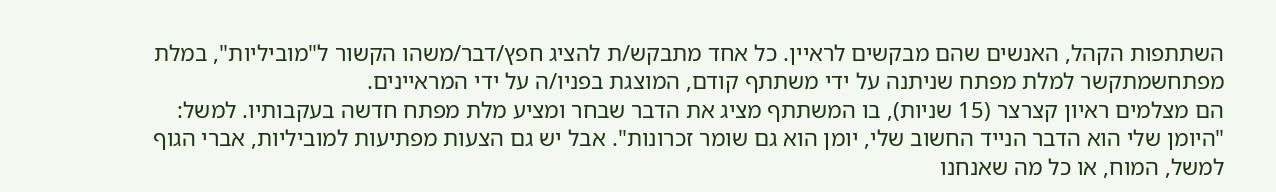השתתפות הקהל, האנשים שהם מבקשים לראיין. כל אחד מתבקש/ת להציג חפץ/דבר/משהו הקשור ל"מוביליות", במלת מפתחשמתקשר למלת מפתח שניתנה על ידי משתתף קודם, המוצגת בפניו/ה על ידי המראיינים.
הם מצלמים ראיון קצרצר (15 שניות), בו המשתתף מציג את הדבר שבחר ומציע מלת מפתח חדשה בעקבותיו. למשל: "היומן שלי הוא הדבר הנייד החשוב שלי, יומן הוא גם שומר זכרונות". אבל יש גם הצעות מפתיעות למוביליות, אברי הגוף למשל, המוח, או כל מה שאנחנו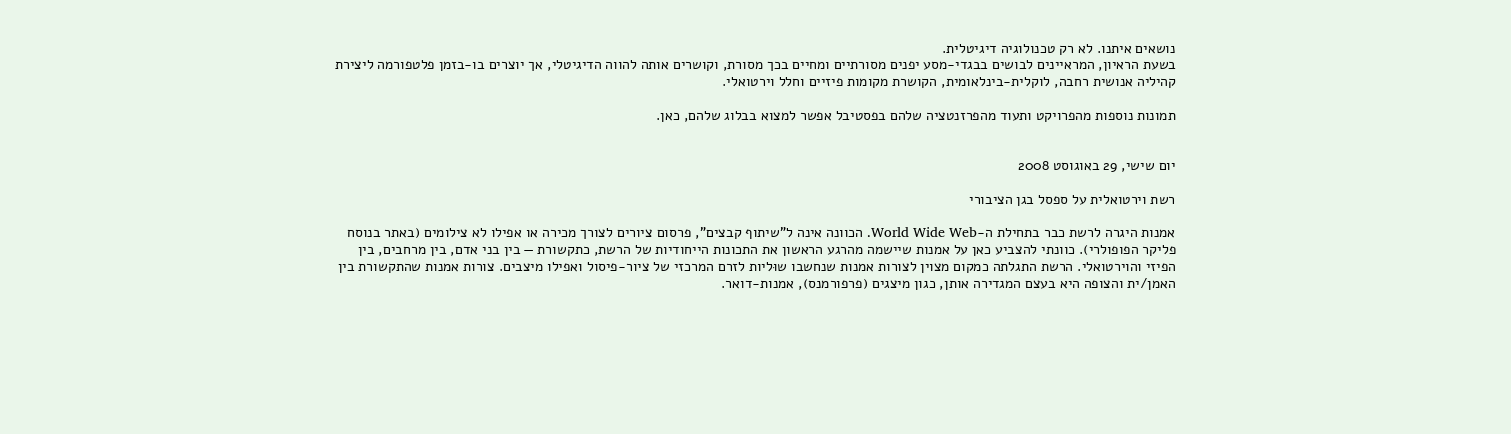נושאים איתנו. לא רק טכנולוגיה דיגיטלית.
בשעת הראיון, המראיינים לבושים בבגדי-מסע יפנים מסורתיים ומחיים בכך מסורת, וקושרים אותה להווה הדיגיטלי, אך יוצרים בו-בזמן פלטפורמה ליצירת קהיליה אנושית רחבה, לוקלית-בינלאומית, הקושרת מקומות פיזיים וחלל וירטואלי.

תמונות נוספות מהפרויקט ותעוד מהפרזנטציה שלהם בפסטיבל אפשר למצוא בבלוג שלהם, כאן.


יום שישי, 29 באוגוסט 2008

רשת וירטואלית על ספסל בגן הציבורי

אמנות היגרה לרשת כבר בתחילת ה-World Wide Web. הכוונה אינה ל"שיתוף קבצים", פרסום ציורים לצורך מכירה או אפילו לא צילומים (באתר בנוסח פליקר הפופולרי). כוונתי להצביע כאן על אמנות שיישמה מהרגע הראשון את התכונות הייחודיות של הרשת, כתקשורת — בין בני אדם, בין מרחבים, בין הפיזי והוירטואלי. הרשת התגלתה כמקום מצוין לצורות אמנות שנחשבו שוּליות לזרם המרכזי של ציור-פיסול ואפילו מיצבים. צורות אמנות שהתקשורת בין האמן/ית והצופה היא בעצם המגדירה אותן, כגון מיצגים (פרפורמנס), אמנות-דואר.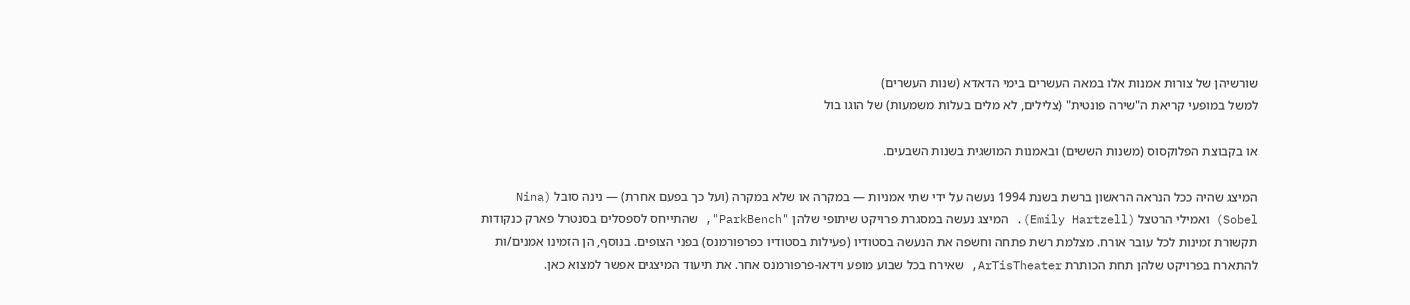שורשיהן של צורות אמנות אלו במאה העשרים בימי הדאדא (שנות העשרים)
למשל במופעי קריאת ה"שירה פונטית" (צלילים, לא מלים בעלות משמעות) של הוגו בול

או בקבוצת הפלוקסוס (משנות הששים) ובאמנות המושגית בשנות השבעים.

המיצג שהיה ככל הנראה הראשון ברשת בשנת 1994 נעשה על ידי שתי אמניות — במקרה או שלא במקרה (ועל כך בפעם אחרת) — נינה סובל (Nina Sobel) ואמילי הרטצל (Emily Hartzell). המיצג נעשה במסגרת פרויקט שיתופי שלהן "ParkBench", שהתייחס לספסלים בסנטרל פארק כנקודות תקשורת זמינות לכל עובר אורח. מצלמת רשת פתחה וחשפה את הנעשה בסטודיו (פעילות בסטודיו כפרפורמנס) בפני הצופים. בנוסף, הן הזמינו אמנים/ות להתארח בפרויקט שלהן תחת הכותרת ArTisTheater, שאירח בכל שבוע מופע וידאו-פרפורמנס אחר. את תיעוד המיצגים אפשר למצוא כאן.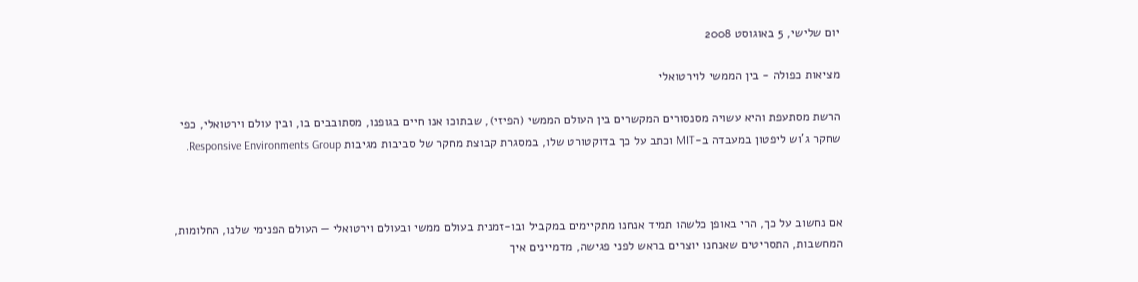יום שלישי, 5 באוגוסט 2008

מציאות כפולה - בין הממשי לוירטואלי

הרשת מסתעפת והיא עשויה מסנסורים המקשרים בין העולם הממשי (הפיזי), שבתוכו אנו חיים בגופנו, מסתובבים בו, ובין עולם וירטואלי, כפי שחקר ג'וש ליפטון במעבדה ב-MIT וכתב על כך בדוקטורט שלו, במסגרת קבוצת מחקר של סביבות מגיבות Responsive Environments Group.



אם נחשוב על כך, הרי באופן כלשהו תמיד אנחנו מתקיימים במקביל ובו-זמנית בעולם ממשי ובעולם וירטואלי — העולם הפנימי שלנו, החלומות, המחשבות, התסריטים שאנחנו יוצרים בראש לפני פגישה, מדמיינים איך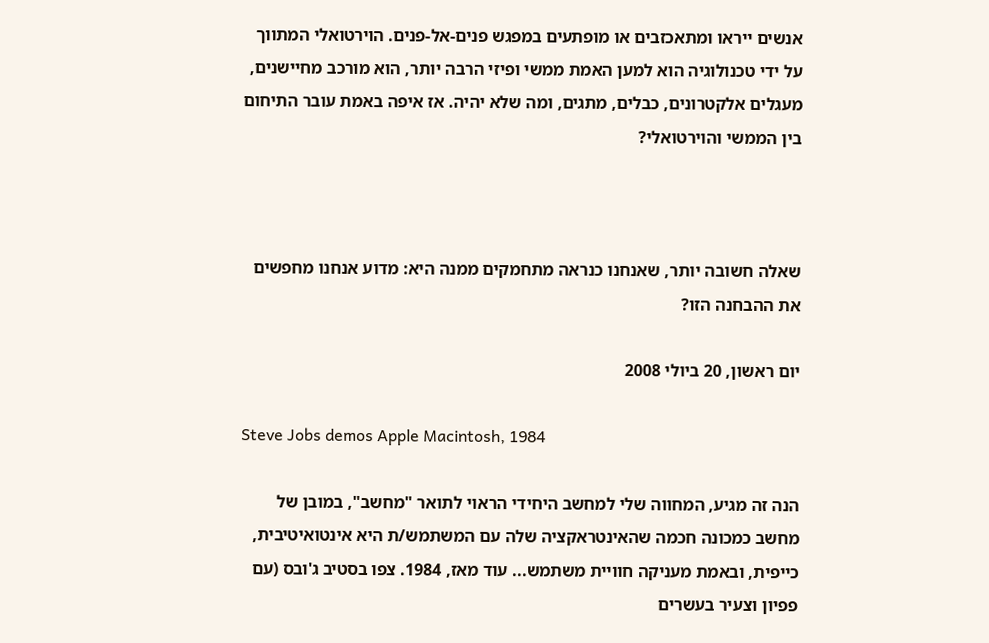אנשים ייראו ומתאכזבים או מופתעים במפגש פנים-אל-פנים. הוירטואלי המתווך על ידי טכנולוגיה הוא למען האמת ממשי ופיזי הרבה יותר, הוא מורכב מחיישנים, מעגלים אלקטרונים, כבלים, מתגים, ומה שלא יהיה. אז איפה באמת עובר התיחום בין הממשי והוירטואלי?



שאלה חשובה יותר, שאנחנו כנראה מתחמקים ממנה היא: מדוע אנחנו מחפשים את ההבחנה הזו?

יום ראשון, 20 ביולי 2008

Steve Jobs demos Apple Macintosh, 1984

הנה זה מגיע, המחווה שלי למחשב היחידי הראוי לתואר "מחשב", במובן של מחשב כמכונה חכמה שהאינטראקציה שלה עם המשתמש/ת היא אינטואיטיבית, כייפית, ובאמת מעניקה חוויית משתמש... עוד מאז, 1984. צפו בסטיב ג'ובס (עם פפיון וצעיר בעשרים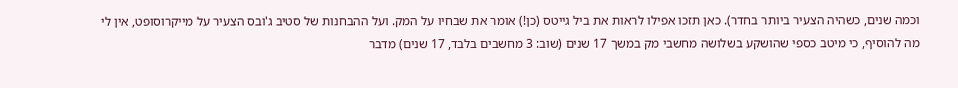וכמה שנים, כשהיה הצעיר ביותר בחדר). כאן תזכו אפילו לראות את ביל גייטס (כן!) אומר את שבחיו על המק. ועל ההבחנות של סטיב ג'ובס הצעיר על מייקרוסופט, אין לי מה להוסיף, כי מיטב כספי שהושקע בשלושה מחשבי מק במשך 17 שנים (שוב: 3 מחשבים בלבד, 17 שנים) מדבר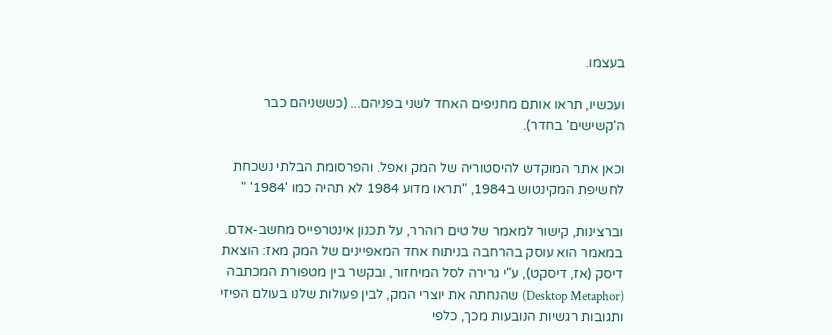בעצמו.

ועכשיו, תראו אותם מחניפים האחד לשני בפניהם... (כששניהם כבר ה'קשישים' בחדר).

וכאן אתר המוקדש להיסטוריה של המק ואפל. והפרסומת הבלתי נשכחת לחשיפת המקינטוש ב1984, "תראו מדוע 1984 לא תהיה כמו '1984' "

וברצינות, קישור למאמר של טים רוהרר, על תכנון אינטרפייס מחשב-אדם. במאמר הוא עוסק בהרחבה בניתוח אחד המאפיינים של המק מאז: הוצאת דיסק (אז, דיסקט), ע"י גרירה לסל המיחזור, ובקשר בין מטפורת המכתבה (Desktop Metaphor) שהנחתה את יוצרי המק, לבין פעולות שלנו בעולם הפיזי ותגובות רגשיות הנובעות מכך, כלפי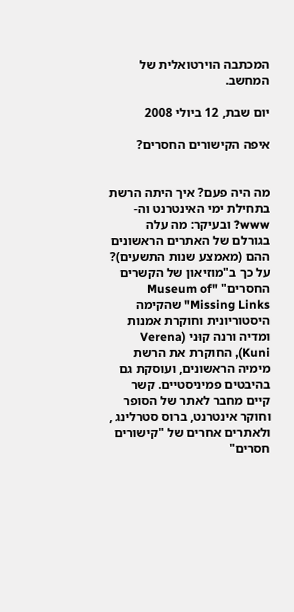המכתבה הוירטואלית של המחשב.

יום שבת, 12 ביולי 2008

איפה הקישורים החסרים?


מה היה פעם? איך היתה הרשת בתחילת ימי האינטרנט וה-www? ובעיקר: מה עלה בגורלם של האתרים הראשונים ההם (מאמצע שנות התשעים)?
על כך ב"מוזיאון של הקשרים החסרים" "Museum of Missing Links" שהקימה היסטוריונית וחוקרת אמנות ומדיה ורנה קוּני (Verena Kuni), החוקרת את הרשת מימיה הראשונים, ועוסקת גם בהיבטים פמיניסטיים. קשר קיים מחבר לאתר של הסופר וחוקר אינטרנט, ברוס סטרלינג , ולאתרים אחרים של "קישורים חסרים"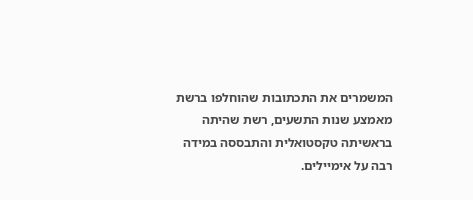המשמרים את התכתובות שהוחלפו ברשת מאמצע שנות התשעים, רשת שהיתה בראשיתה טקסטואלית והתבססה במידה רבה על אימיילים.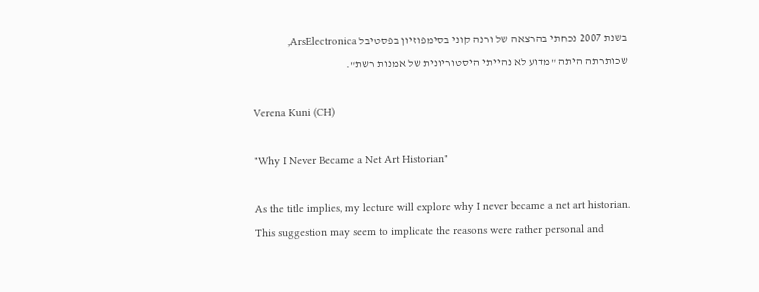בשנת 2007 נכחתי בהרצאה של ורנה קוני בסימפוזיון בפסטיבל ArsElectronica, שכותרתה היתה "מדוע לא נהייתי היסטוריונית של אמנות רשת".

Verena Kuni (CH)

"Why I Never Became a Net Art Historian"

As the title implies, my lecture will explore why I never became a net art historian. This suggestion may seem to implicate the reasons were rather personal and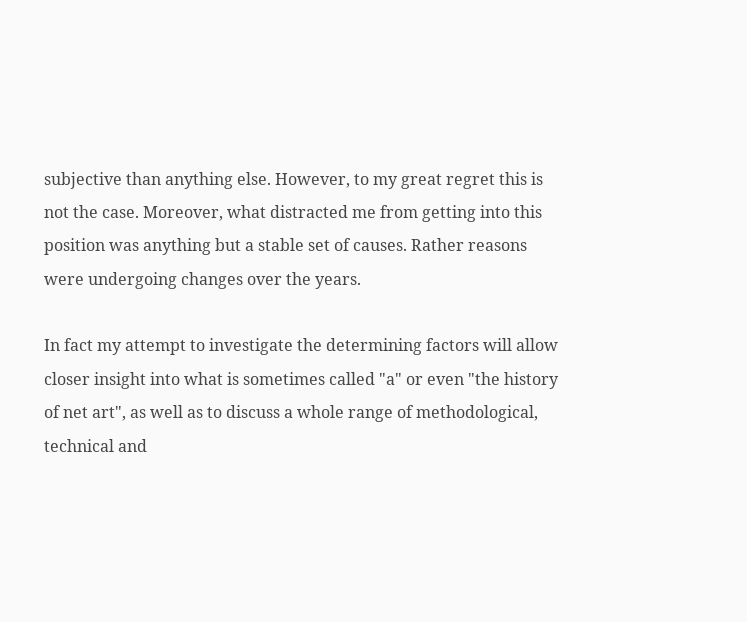subjective than anything else. However, to my great regret this is not the case. Moreover, what distracted me from getting into this position was anything but a stable set of causes. Rather reasons were undergoing changes over the years.

In fact my attempt to investigate the determining factors will allow closer insight into what is sometimes called "a" or even "the history of net art", as well as to discuss a whole range of methodological, technical and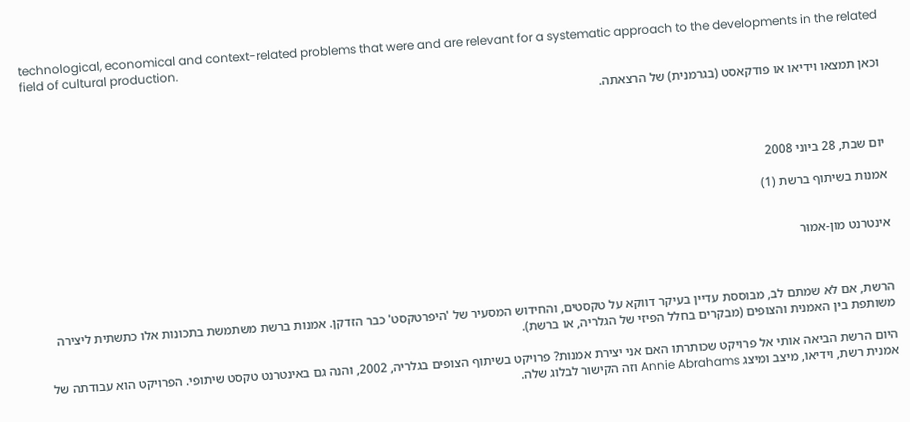technological, economical and context-related problems that were and are relevant for a systematic approach to the developments in the related field of cultural production.

וכאן תמצאו וידיאו או פודקאסט (בגרמנית) של הרצאתה.




יום שבת, 28 ביוני 2008

אמנות בשיתוף ברשת (1)


אינטרנט מון-אמוּר



הרשת, אם לא שמתם לב, מבוססת עדיין בעיקר דווקא על טקסטים, והחידוש המסעיר של 'היפרטקסט' כבר הזדקן. אמנות ברשת משתמשת בתכונות אלו כתשתית ליצירה משותפת בין האמנית והצופים (מבקרים בחלל הפיזי של הגלריה, או ברשת).

היום הרשת הביאה אותי אל פרויקט שכותרתו האם אני יצירת אמנות? פרויקט בשיתוף הצופים בגלריה, 2002, והנה גם באינטרנט טקסט שיתופי. הפרויקט הוא עבודתה של אמנית רשת, וידיאו, מיצב ומיצג Annie Abrahams וזה הקישור לבלוג שלה.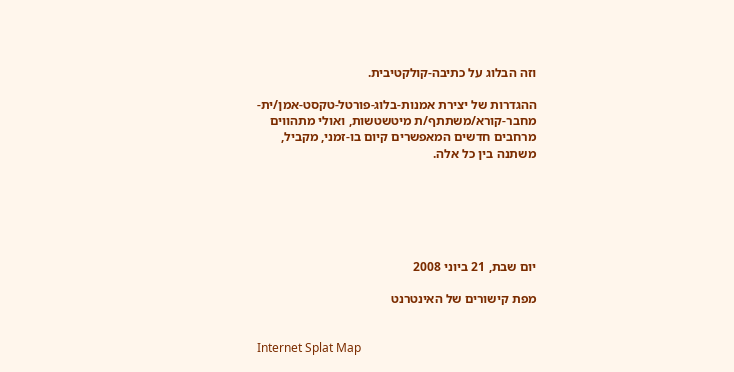וזה הבלוג על כתיבה-קולקטיבית.

ההגדרות של יצירת אמנות-בלוג-פורטל-טקסט-אמן/ית-מחבר-קורא/משתתף/ת מיטשטשות, ואולי מתהווים מרחבים חדשים המאפשרים קיום בו-זמני, מקביל, משתנה בין כל אלה.






יום שבת, 21 ביוני 2008

מפת קישורים של האינטרנט


Internet Splat Map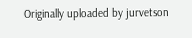Originally uploaded by jurvetson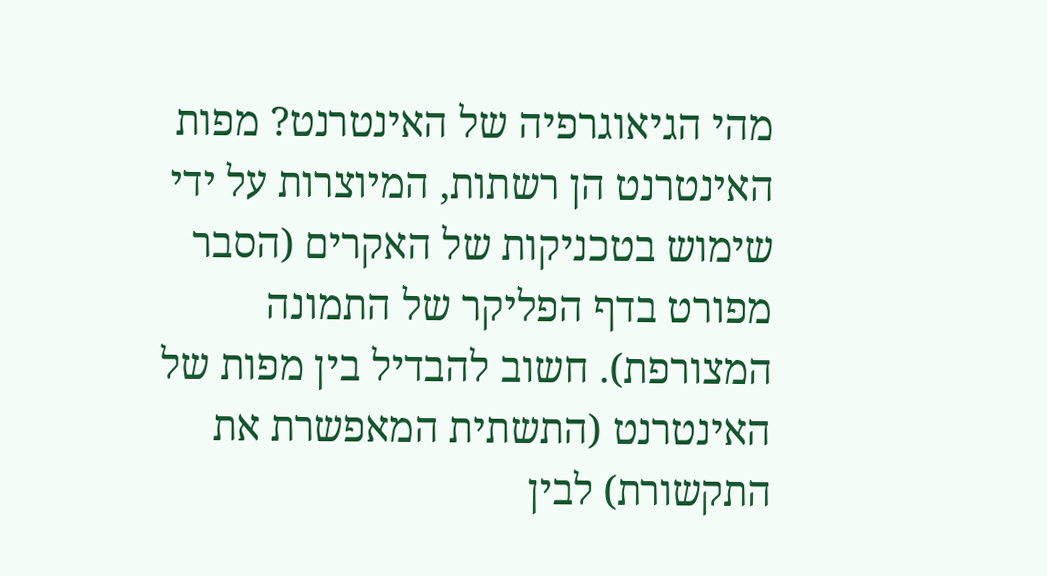מהי הגיאוגרפיה של האינטרנט? מפות האינטרנט הן רשתות, המיוצרות על ידי שימוש בטכניקות של האקרים (הסבר מפורט בדף הפליקר של התמונה המצורפת). חשוב להבדיל בין מפות של האינטרנט (התשתית המאפשרת את התקשורת) לבין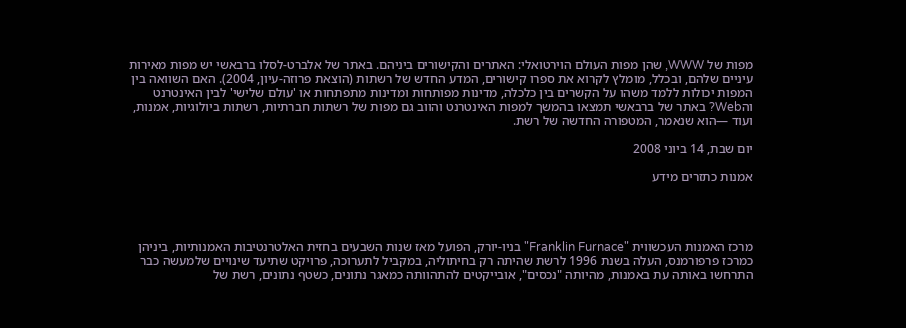מפות של WWW, שהן מפות העולם הוירטואלי: האתרים והקישורים ביניהם. באתר של אלברט-לסלו ברבאשי יש מפות מאירות עיניים שלהם, ובכלל, מומלץ לקרוא את ספרו קישורים, המדע החדש של רשתות (הוצאת פרוזה-עיון, 2004). האם השוואה בין המפות יכולות ללמד משהו על הקשרים בין כלכלה, מדינות מפותחות ומדינות מתפתחות או 'עולם שלישי' לבין האינטרנט והWeb? באתר של ברבאשי תמצאו בהמשך למפות האינטרנט והווב גם מפות של רשתות חברתיות, רשתות ביולוגיות, אמנות, ועוד —הוא שנאמר, המטפורה החדשה של רשת.

יום שבת, 14 ביוני 2008

אמנות כתזרים מידע




מרכז האמנות העכשווית "Franklin Furnace" בניו-יורק, הפועל מאז שנות השבעים בחזית האלטרנטיבות האמנותיות, ביניהן כמרכז פרפורמנס, העלה בשנת 1996 לרשת שהיתה רק בחיתוליה, במקביל לתערוכה, פרויקט שתיעד שינויים שלמעשה כבר התרחשו באותה עת באמנות, מהיותה "נכסים", אובייקטים להתהוותה כמאגר נתונים, כשטף נתונים, רשת של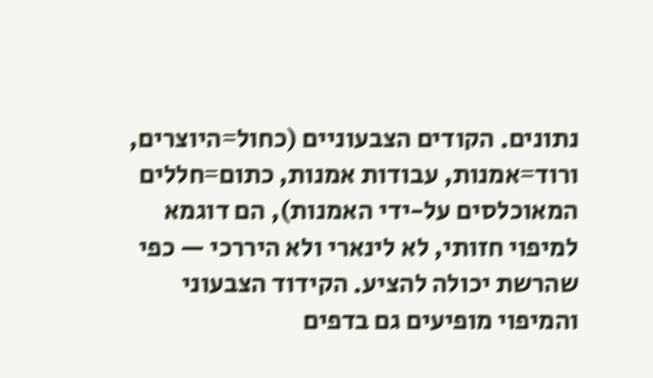נתונים. הקודים הצבעוניים (כחול=היוצרים, ורוד=אמנות, עבודות אמנות, כתום=חללים המאוכלסים על-ידי האמנות), הם דוגמא למיפוי חזותי, לא לינארי ולא היררכי — כפי שהרשת יכולה להציע. הקידוד הצבעוני והמיפוי מופיעים גם בדפים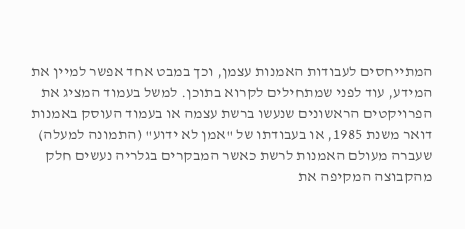המתייחסים לעבודות האמנות עצמן, וכך במבט אחד אפשר למיין את המידע, עוד לפני שמתחילים לקרוא בתוכן. למשל בעמוד המציג את הפרויקטים הראשונים שנעשו ברשת עצמה או בעמוד העוסק באמנות דואר משנת 1985, או בעבודתו של "אמן לא ידוע" (התמונה למעלה) שעברה מעולם האמנות לרשת כאשר המבקרים בגלריה נעשים חלק מהקבוצה המקיפה את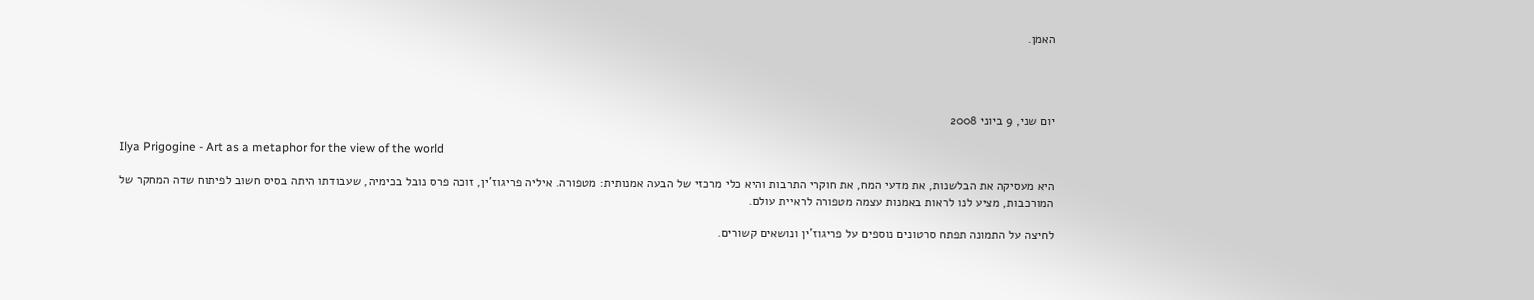האמן.




יום שני, 9 ביוני 2008

Ilya Prigogine - Art as a metaphor for the view of the world

היא מעסיקה את הבלשנות, את מדעי המח, את חוקרי התרבות והיא כלי מרכזי של הבעה אמנותית: מטפורה. איליה פריגוז'ין, זוכה פרס נובל בכימיה, שעבודתו היתה בסיס חשוב לפיתוח שדה המחקר של המורכבות, מציע לנו לראות באמנות עצמה מטפורה לראיית עולם.

לחיצה על התמונה תפתח סרטונים נוספים על פריגוז'ין ונושאים קשורים.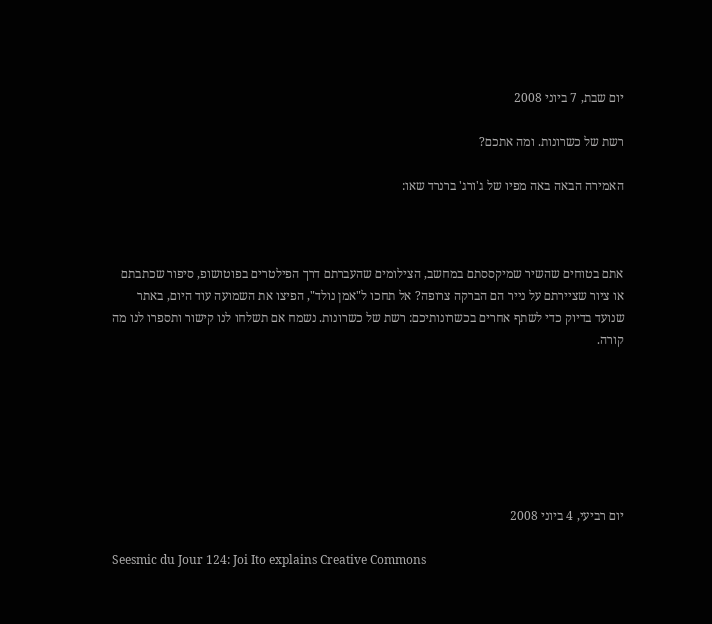יום שבת, 7 ביוני 2008

רשת של כשרונות. ומה אתכם?

האמירה הבאה באה מפיו של ג'ורג' ברנרד שאו:



אתם בטוחים שהשיר שמיקססתם במחשב, הצילומים שהעברתם דרך הפילטרים בפוטושופ, סיפור שכתבתם או ציור שציירתם על נייר הם הברקה צרופה? אל תחכו ל"אמן נולד", הפיצו את השמועה עוד היום, באתר שנועד בדיוק כדי לשתף אחרים בכשרונותיכם: רשת של כשרונות. נשמח אם תשלחו לנו קישור ותספרו לנו מה קורה.







יום רביעי, 4 ביוני 2008

Seesmic du Jour 124: Joi Ito explains Creative Commons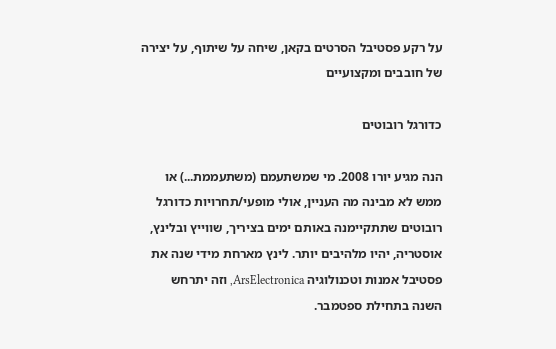על רקע פסטיבל הסרטים בקאן, שיחה על שיתוף, על יצירה של חובבים ומקצועיים

כדורגל רובוטים

הנה מגיע יורו 2008. מי שמשתעמם (משתעממת...) או ממש לא מבינה מה העניין, אולי מופעי/תחרויות כדורגל רובוטים שתתקיימנה באותם ימים בציריך, שווייץ ובלינץ, אוסטריה, יהיו מלהיבים יותר. לינץ מארחת מידי שנה את פסטיבל אמנות וטכנולוגיה ArsElectronica, וזה יתרחש השנה בתחילת ספטמבר.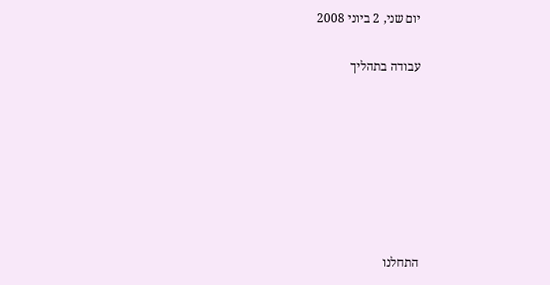יום שני, 2 ביוני 2008

עבודה בתהליך







התחלנו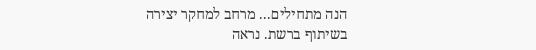הנה מתחילים... מרחב למחקר יצירה בשיתוף ברשת. נראה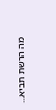מה הרשת תביא...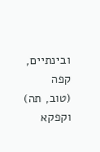ובינתיים, קפה (טוב, תה) וקפקא